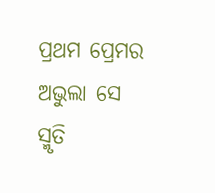ପ୍ରଥମ ପ୍ରେମର ଅଭୁଲା ସେ ସ୍ମୃତି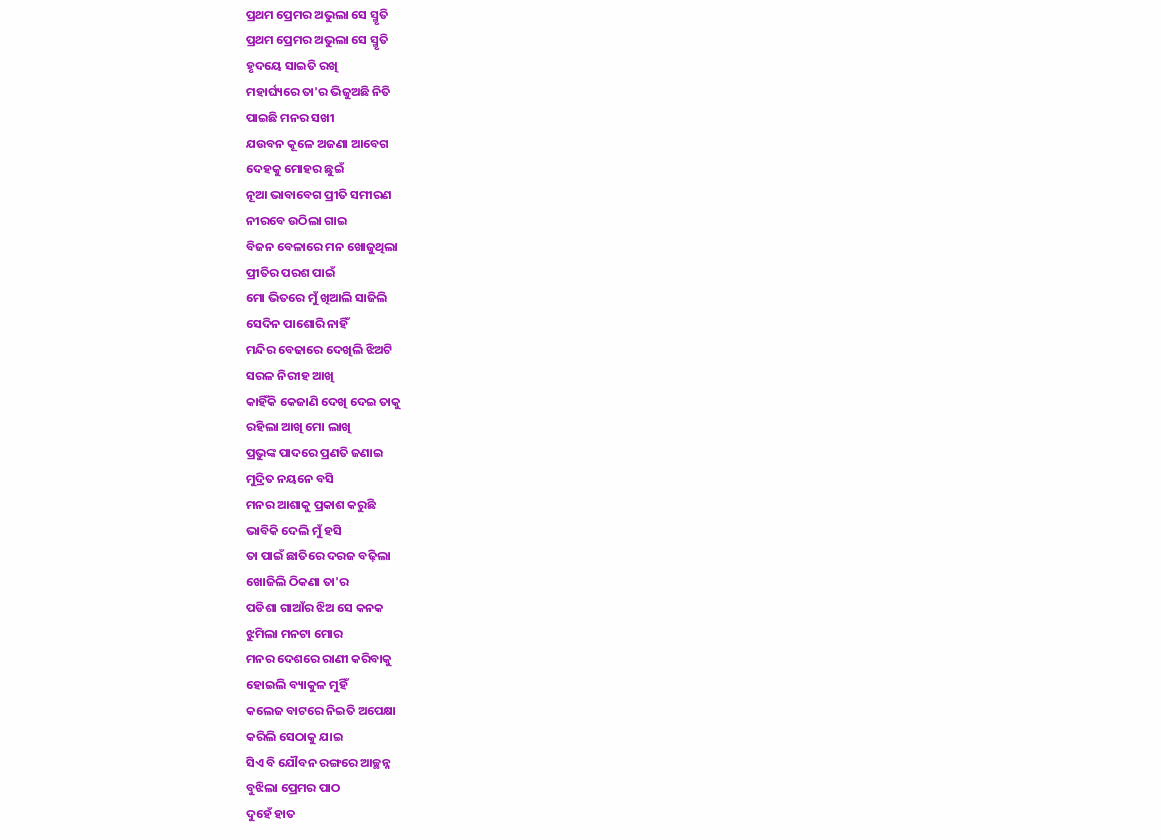ପ୍ରଥମ ପ୍ରେମର ଅଭୁଲା ସେ ସ୍ମୃତି
ପ୍ରଥମ ପ୍ରେମର ଅଭୁଲା ସେ ସ୍ମୃତି
ହୃଦୟେ ସାଇତି ରଖି
ମହାର୍ଘ୍ୟରେ ତା'ର ଭିଜୁଅଛି ନିତି
ପାଇଛି ମନର ସଖୀ
ଯଉବନ କୂଳେ ଅଜଣା ଆବେଗ
ଦେହକୁ ମୋହର ଛୁଇଁ
ନୂଆ ଭାବାବେଗ ପ୍ରୀତି ସମୀରଣ
ନୀରବେ ଉଠିଲା ଗାଇ
ବିଜନ ବେଳାରେ ମନ ଖୋଜୁଥିଲା
ପ୍ରୀତିର ପରଶ ପାଇଁ
ମୋ ଭିତରେ ମୁଁ ଖିଆଲି ସାଜିଲି
ସେଦିନ ପାଶୋରି ନାହିଁ
ମନ୍ଦିର ବେଢାରେ ଦେଖିଲି ଝିଅଟି
ସରଳ ନିରୀହ ଆଖି
କାହିଁକି କେଜାଣି ଦେଖି ଦେଇ ତାକୁ
ରହିଲା ଆଖି ମୋ ଲାଖି
ପ୍ରଭୁଙ୍କ ପାଦରେ ପ୍ରଣତି ଜଣାଇ
ମୁଦ୍ରିତ ନୟନେ ବସି
ମନର ଆଶାକୁ ପ୍ରକାଶ କରୁଛି
ଭାବିକି ଦେଲି ମୁଁ ହସି
ତା ପାଇଁ ଛାତିରେ ଦରଜ ବଢ଼ିଲା
ଖୋଜିଲି ଠିକଣା ତା'ର
ପଡିଶା ଗାଆଁର ଝିଅ ସେ କନକ
ଝୁମିଲା ମନଟା ମୋର
ମନର ଦେଶରେ ରାଣୀ କରିବାକୁ
ହୋଇଲି ବ୍ୟାକୁଳ ମୁହିଁ
କଲେଜ ବାଟରେ ନିଇତି ଅପେକ୍ଷା
କରିଲି ସେଠାକୁ ଯାଇ
ସିଏ ବି ଯୌବନ ରଙ୍ଗରେ ଆଚ୍ଛନ୍ନ
ବୁଝିଲା ପ୍ରେମର ପାଠ
ଦୁହେଁ ହାତ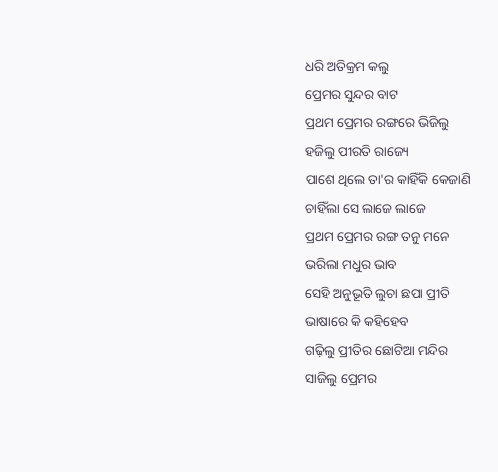ଧରି ଅତିକ୍ରମ କଲୁ
ପ୍ରେମର ସୁନ୍ଦର ବାଟ
ପ୍ରଥମ ପ୍ରେମର ରଙ୍ଗରେ ଭିଜିଲୁ
ହଜିଲୁ ପୀରତି ରାଜ୍ୟେ
ପାଶେ ଥିଲେ ତା'ର କାହିଁକି କେଜାଣି
ଚାହିଁଲା ସେ ଲାଜେ ଲାଜେ
ପ୍ରଥମ ପ୍ରେମର ରଙ୍ଗ ତନୁ ମନେ
ଭରିଲା ମଧୁର ଭାବ
ସେହି ଅନୁଭୂତି ଲୁଚା ଛପା ପ୍ରୀତି
ଭାଷାରେ କି କହିହେବ
ଗଢ଼ିଲୁ ପ୍ରୀତିର ଛୋଟିଆ ମନ୍ଦିର
ସାଜିଲୁ ପ୍ରେମର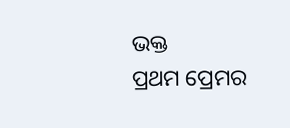ଭକ୍ତ
ପ୍ରଥମ ପ୍ରେମର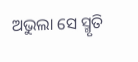ଅଭୁଲା ସେ ସ୍ମୃତି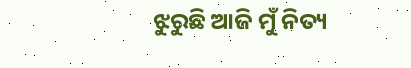ଝୁରୁଛି ଆଜି ମୁଁ ନିତ୍ୟ